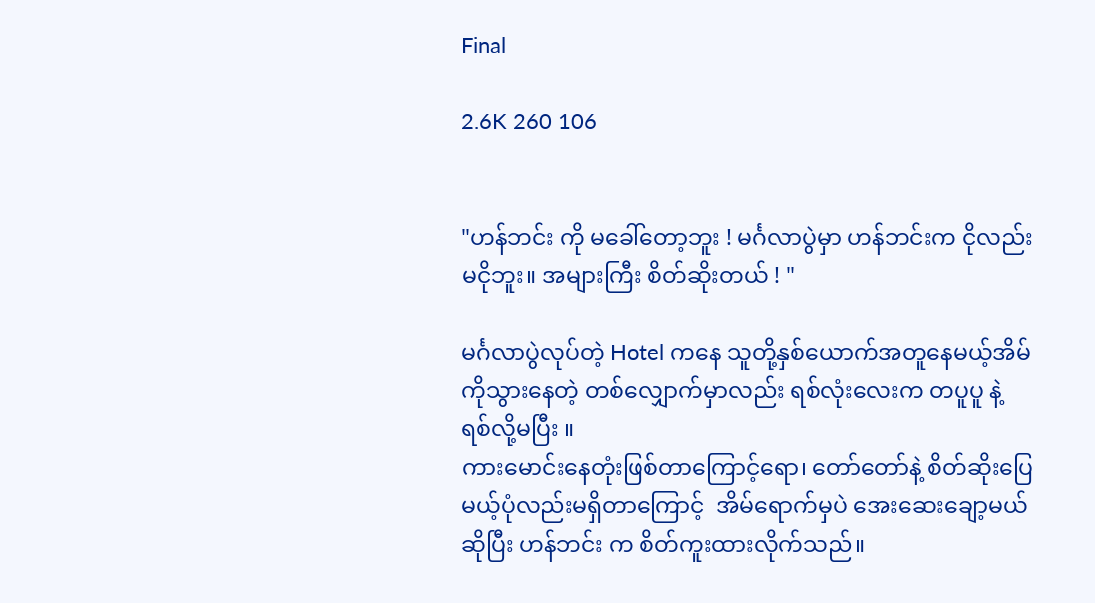Final

2.6K 260 106


"ဟန်ဘင်း ကို မခေါ်တော့ဘူး ! မင်္ဂလာပွဲမှာ ဟန်ဘင်းက ငိုလည်းမငိုဘူး။ အများကြီး စိတ်ဆိုးတယ် ! "

မင်္ဂလာပွဲလုပ်တဲ့ Hotel ကနေ သူတို့နှစ်ယောက်အတူနေမယ့်အိမ်ကိုသွားနေတဲ့ တစ်လျှောက်မှာလည်း ရစ်လုံးလေးက တပူပူ နဲ့ ရစ်လို့မပြီး ။
ကားမောင်းနေတုံးဖြစ်တာကြောင့်ရော၊ တော်တော်နဲ့ စိတ်ဆိုးပြေမယ့်ပုံလည်းမရှိတာကြောင့်  အိမ်ရောက်မှပဲ အေးဆေးချော့မယ်ဆိုပြီး ဟန်ဘင်း က စိတ်ကူးထားလိုက်သည်။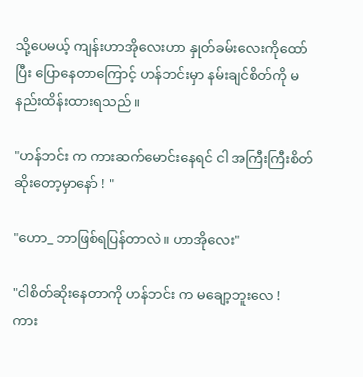သို့ပေမယ့် ကျန်းဟာအိုလေးဟာ နှုတ်ခမ်းလေးကိုထော်ပြီး ပြောနေတာကြောင့် ဟန်ဘင်းမှာ နမ်းချင်စိတ်ကို မနည်းထိန်းထားရသည်။

"ဟန်ဘင်း က ကားဆက်မောင်းနေရင် ငါ အကြီးကြီးစိတ်ဆိုးတော့မှာနော် ! "

"ဟော_ ဘာဖြစ်ရပြန်တာလဲ။ ဟာအိုလေး"

"ငါစိတ်ဆိုးနေတာကို ဟန်ဘင်း က မချော့ဘူးလေ !
ကား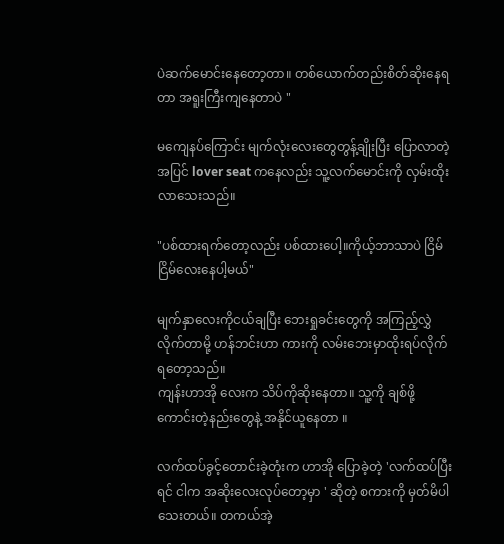ပဲဆက်မောင်းနေတော့တာ။ တစ်ယောက်တည်းစိတ်ဆိုးနေရတာ အရူးကြီးကျနေတာပဲ "

မကျေနပ်ကြောင်း မျက်လုံးလေးတွေတွန့်ချိုးပြီး ပြောလာတဲ့အပြင် lover seat ကနေလည်း သူ့လက်မောင်းကို လှမ်းထိုးလာသေးသည်။

"ပစ်ထားရက်တော့လည်း ပစ်ထားပေါ့။ကိုယ့်ဘာသာပဲ ငြိမ်ငြိမ်လေးနေပါ့မယ်"

မျက်နှာလေးကိုငယ်ချပြီး ဘေးရှုခင်းတွေကို အကြည့်လွှဲလိုက်တာမို့ ဟန်ဘင်းဟာ ကားကို လမ်းဘေးမှာထိုးရပ်လိုက်ရတော့သည်။
ကျန်းဟာအို လေးက သိပ်ကိုဆိုးနေတာ။ သူ့ကို ချစ်ဖို့ကောင်းတဲ့နည်းတွေနဲ့ အနိုင်ယူနေတာ ။

လက်ထပ်ခွင့်တောင်းခဲ့တုံးက ဟာအို ပြောခဲ့တဲ့ 'လက်ထပ်ပြီးရင် ငါက အဆိုးလေးလုပ်တော့မှာ ' ဆိုတဲ့ စကားကို မှတ်မိပါသေးတယ်။ တကယ်အဲ့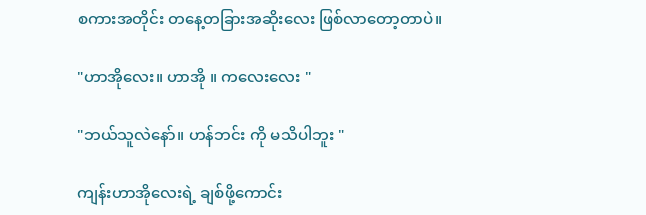စကားအတိုင်း တနေ့တခြားအဆိုးလေး ဖြစ်လာတော့တာပဲ။

"ဟာအိုလေး။ ဟာအို ။ ကလေးလေး "

"ဘယ်သူလဲနော်။ ဟန်ဘင်း ကို မသိပါဘူး "

ကျန်းဟာအိုလေးရဲ့ ချစ်ဖို့ကောင်း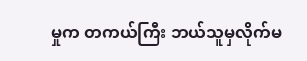မှုက တကယ်ကြီး ဘယ်သူမှလိုက်မ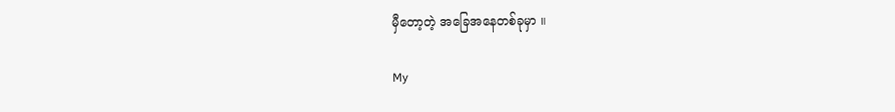မှီတော့တဲ့ အခြေအနေတစ်ခုမှာ ။

My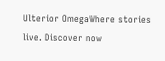Ulterior OmegaWhere stories live. Discover now